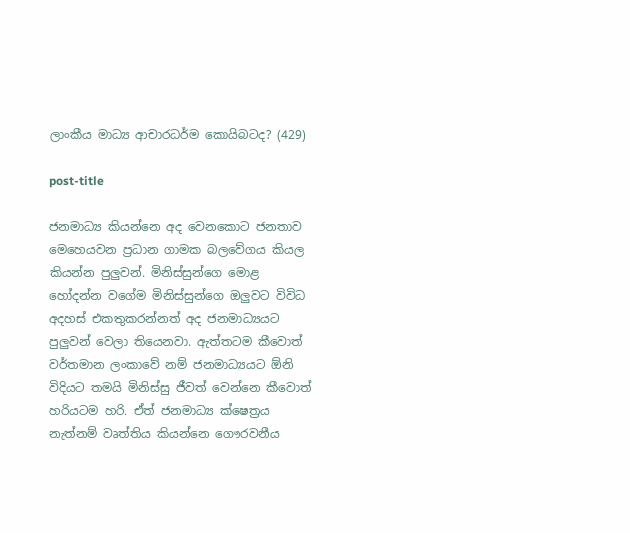ලාංකීය මාධ්‍ය ආචාරධර්ම කොයිබටද? (429)

post-title

ජනමාධ්‍ය කියන්නෙ අද වෙනකොට ජනතාව මෙහෙයවන ප්‍රධාන ගාමක බලවේගය කියල කියන්න පුලුවන්. මිනිස්සුන්ගෙ මොළ හෝදන්න වගේම මිනිස්සුන්ගෙ ඔලුවට විවිධ අදහස් එකතුකරන්නත් අද ජනමාධ්‍යයට පුලුවන් වෙලා තියෙනවා. ඇත්තටම කීවොත් වර්තමාන ලංකාවේ නම් ජනමාධ්‍යයට ඕනි විදියට තමයි මිනිස්සු ජීවත් වෙන්නෙ කීවොත් හරියටම හරි. ඒත් ජනමාධ්‍ය ක්ෂෙත්‍රය නැත්නම් වෘත්තිය කියන්නෙ ගෞරවනීය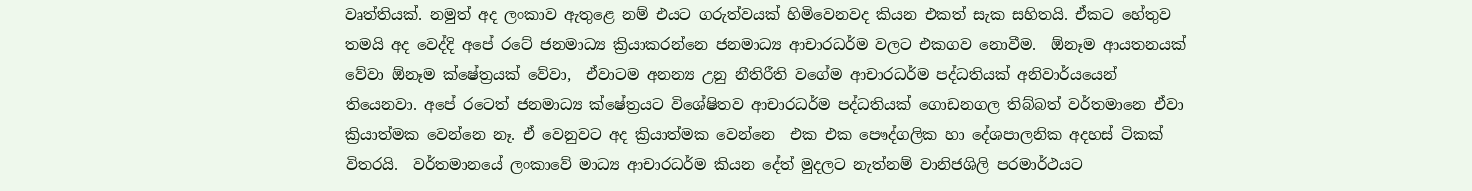වෘත්තියක්. නමුත් අද ලංකාව ඇතුළෙ නම් එයට ගරුත්වයක් හිමිවෙනවද කියන එකත් සැක සහිතයි. ඒකට හේතුව තමයි අද වෙද්දි අපේ රටේ ජනමාධ්‍ය ක්‍රියාකරන්නෙ ජනමාධ්‍ය ආචාරධර්ම වලට එකගව නොවීම.  ඕනෑම ආයතනයක් වේවා ඕනෑම ක්ෂේත්‍රයක් වේවා,  ඒවාටම අනන්‍ය උනු නීතිරීති වගේම ආචාරධර්ම පද්ධතියක් අනිවාර්යයෙන් තියෙනවා. අපේ රටෙත් ජනමාධ්‍ය ක්ෂේත්‍රයට විශේෂිතව ආචාරධර්ම පද්ධතියක් ගොඩනගල තිබ්බත් වර්තමානෙ ඒවා ක්‍රියාත්මක වෙන්නෙ නෑ. ඒ වෙනුවට අද ක්‍රියාත්මක වෙන්නෙ  එක එක පෞද්ගලික හා දේශපාලනික අදහස් ටිකක් විතරයි.  වර්තමානයේ ලංකාවේ මාධ්‍ය ආචාරධර්ම කියන දේත් මුදලට නැත්නම් වානිජශිලි පරමාර්ථයට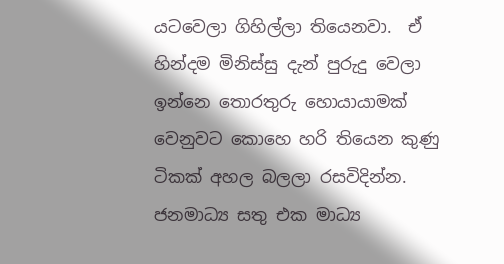යටවෙලා ගිහිල්ලා තියෙනවා.  ඒ හින්දම මිනිස්සු දැන් පුරුදු වෙලා ඉන්නෙ තොරතුරු හොයායාමක් වෙනුවට කොහෙ හරි තියෙන කුණු ටිකක් අහල බලලා රසවිදින්න.  ජනමාධ්‍ය සතු එක මාධ්‍ය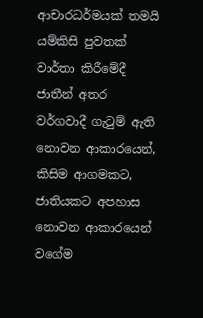ආචාරධර්මයක් තමයි යම්කිසි පුවතක් වාර්තා කිරීමේදී ජාතීන් අතර වර්ගවාදී ගැටුම් ඇති නොවන ආකාරයෙන්, කිසිම ආගමකට, ජාතියකට අපහාස නොවන ආකාරයෙන් වගේම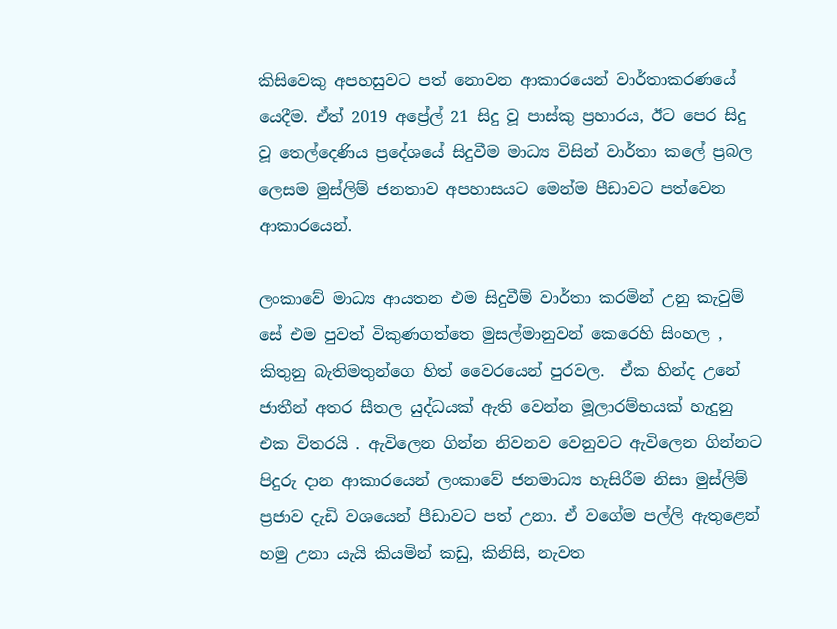කිසිවෙකු අපහසුවට පත් නොවන ආකාරයෙන් වාර්තාකරණයේ යෙදීම. ඒත් 2019 අප්‍රේල් 21 සිදු වූ පාස්කු ප්‍රහාරය, ඊට පෙර සිදු වූ තෙල්දෙණිය ප්‍රදේශයේ සිදුවීම මාධ්‍ය විසින් වාර්තා කලේ ප්‍රබල ලෙසම මුස්ලිම් ජනතාව අපහාසයට මෙන්ම පීඩාවට පත්වෙන ආකාරයෙන්.

ලංකාවේ මාධ්‍ය ආයතන එම සිදුවීම් වාර්තා කරමින් උනු කැවුම් සේ එම පුවත් විකුණගත්තෙ මුසල්මානුවන් කෙරෙහි සිංහල , කිතුනු බැතිමතුන්ගෙ හිත් වෛරයෙන් පුරවල.  ඒක හින්ද උනේ ජාතීන් අතර සීතල යුද්ධයක් ඇති වෙන්න මූලාරම්භයක් හැදුනු එක විතරයි . ඇවිලෙන ගින්න නිවනව වෙනුවට ඇවිලෙන ගින්නට පිදුරු දාන ආකාරයෙන් ලංකාවේ ජනමාධ්‍ය හැසිරීම නිසා මුස්ලිම් ප්‍රජාව දැඩි වශයෙන් පීඩාවට පත් උනා. ඒ වගේම පල්ලි ඇතුළෙන් හමු උනා යැයි කියමින් කඩු, කිනිසි, නැවත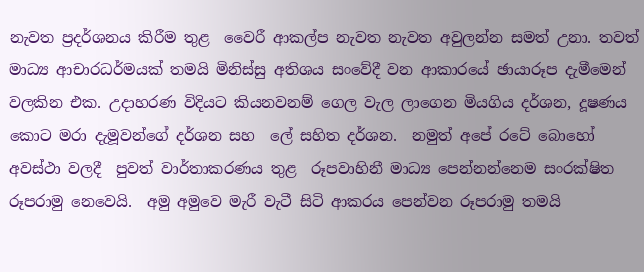නැවත ප්‍රදර්ශනය කිරීම තුළ  වෛරී ආකල්ප නැවත නැවත අවුලන්න සමත් උනා. තවත් මාධ්‍ය ආචාරධර්මයක් තමයි මිනිස්සු අතිශය සංවේදී වන ආකාරයේ ඡායාරූප දැමීමෙන් වලකින එක. උදාහරණ විදියට කියනවනම් ගෙල වැල ලාගෙන මියගිය දර්ශන, දූෂණය කොට මරා දැමූවන්ගේ දර්ශන සහ  ලේ සහිත දර්ශන.  නමුත් අපේ රටේ බොහෝ අවස්ථා වලදී  පුවත් වාර්තාකරණය තුළ  රූපවාහිනී මාධ්‍ය පෙන්නන්නෙම සංරක්ෂිත රූපරාමු නෙවෙයි.  අමු අමුවෙ මැරී වැටී සිටි ආකරය පෙන්වන රූපරාමු තමයි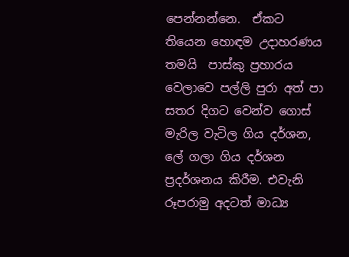පෙන්නන්නෙ.  ඒකට තියෙන හොඳම උදාහරණය තමයි  පාස්කු ප්‍රහාරය වෙලාවෙ පල්ලි පුරා අත් පා සතර දිගට වෙන්ව ගොස් මැරිල වැටිල ගිය දර්ශන, ලේ ගලා ගිය දර්ශන ප්‍රදර්ශනය කිරීම. එවැනි රූපරාමු අදටත් මාධ්‍ය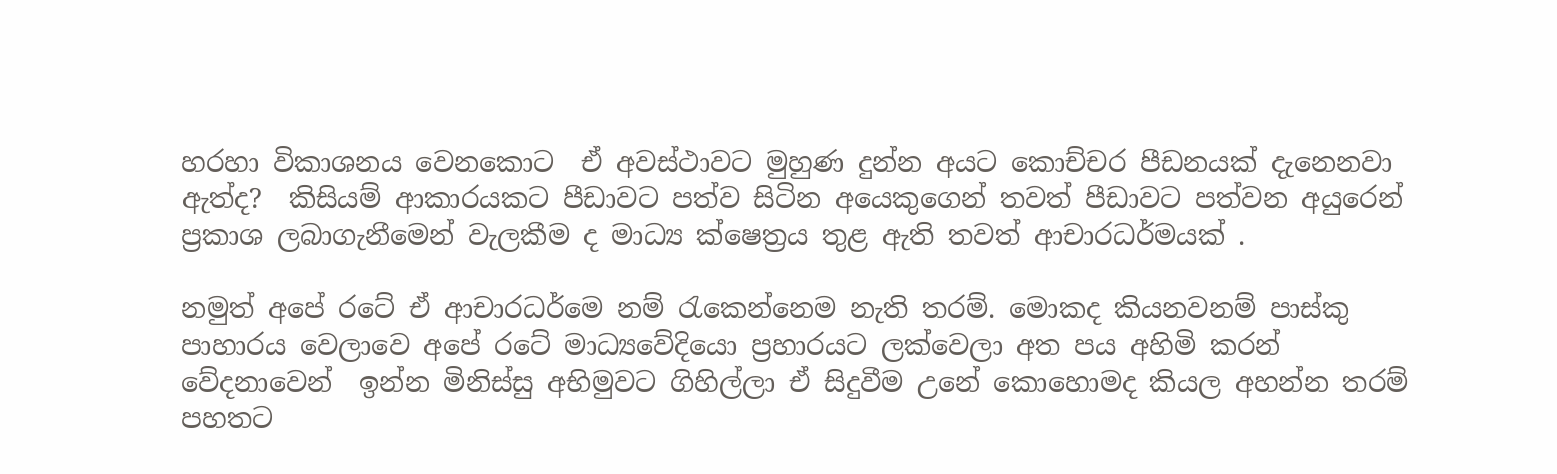හරහා විකාශනය වෙනකොට  ඒ අවස්ථාවට මුහුණ දුන්න අයට කොච්චර පීඩනයක් දැනෙනවා ඇත්ද?  කිසියම් ආකාරයකට පීඩාවට පත්ව සිටින අයෙකුගෙන් තවත් පීඩාවට පත්වන අයුරෙන් ප්‍රකාශ ලබාගැනීමෙන් වැලකීම ද මාධ්‍ය ක්ෂෙත්‍රය තුළ ඇති තවත් ආචාරධර්මයක් .

නමුත් අපේ රටේ ඒ ආචාරධර්මෙ නම් රැකෙන්නෙම නැති තරම්. මොකද කියනවනම් පාස්කු පාහාරය වෙලාවෙ අපේ රටේ මාධ්‍යවේදියො ප්‍රහාරයට ලක්වෙලා අත පය අහිමි කරන් වේදනාවෙන්  ඉන්න මිනිස්සු අභිමුවට ගිහිල්ලා ඒ සිදුවීම උනේ කොහොමද කියල අහන්න තරම් පහතට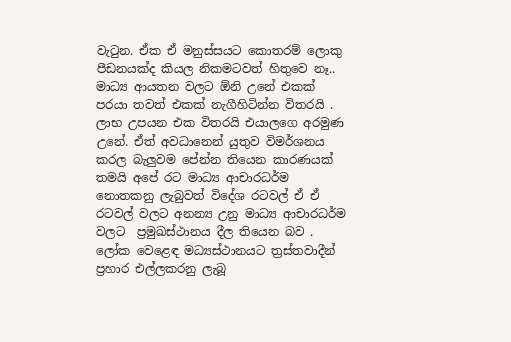වැටුන. ඒක ඒ මනුස්සයට කොතරම් ලොකු පීඩනයක්ද කියල නිකමටවත් හිතුවෙ නෑ.. මාධ්‍ය ආයතන වලට ඕනි උනේ එකක් පරයා තවත් එකක් නැගීහිටින්න විතරයි . ලාභ උපයන එක විතරයි එයාලගෙ අරමුණ උනේ. ඒත් අවධානෙන් යුතුව විමර්ශනය කරල බැලුවම පේන්න තියෙන කාරණයක් තමයි අපේ රට මාධ්‍ය ආචාරධර්ම නොතකනු ලැබුවත් විදේශ රටවල් ඒ ඒ රටවල් වලට අනන්‍ය උනු මාධ්‍ය ආචාරධර්ම වලට  ප්‍රමුඛස්ථානය දීල තියෙන බව . ලෝක වෙළෙඳ මධ්‍යස්ථානයට ත්‍රස්තවාදීන් ප්‍රහාර එල්ලකරනු ලැබූ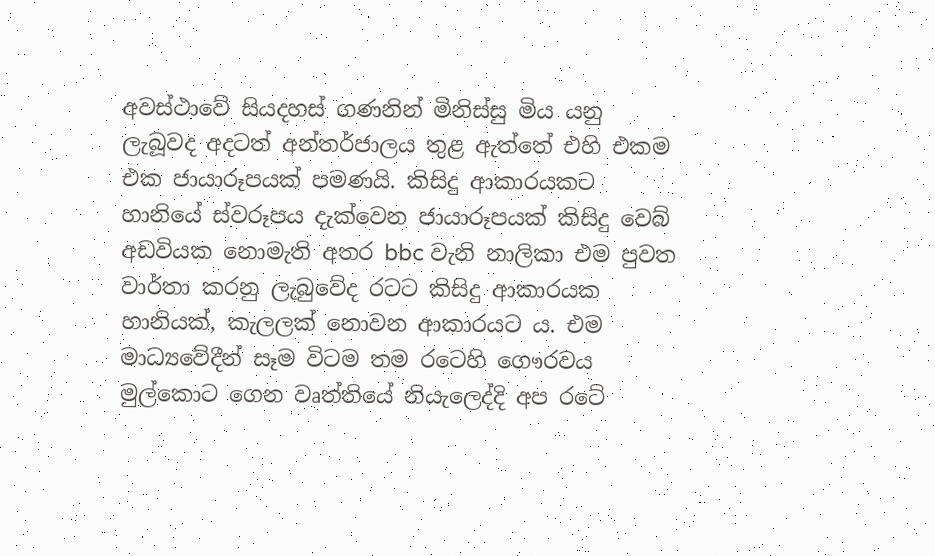අවස්ථාවේ සියදහස් ගණනින් මිනිස්සු මිය යනු ලැබූවද අදටත් අන්තර්ජාලය තුළ ඇත්තේ එහි එකම එක ජායාරූපයක් පමණයි. කිසිදු ආකාරයකට හානියේ ස්වරූපය දැක්වෙන ජායාරූපයක් කිසිදු වෙබ් අඩවියක නොමැති අතර bbc වැනි නාලිකා එම පුවත වාර්තා කරනු ලැබුවේද රටට කිසිදු ආකාරයක හානියක්, කැලලක් නොවන ආකාරයට ය. එම මාධ්‍යවේදීන් සෑම විටම තම රටෙහි ගෞරවය මුල්කොට ගෙන වෘත්තියේ නියැලෙද්දි අප රටේ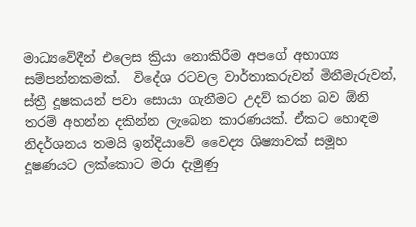මාධ්‍යවේදීන් එලෙස ක්‍රියා නොකිරීම අපගේ අභාග්‍ය සම්පන්නකමක්.  විදේශ රටවල වාර්තාකරුවන් මිනීමැරුවන්, ස්ත්‍රී දූෂකයන් පවා සොයා ගැනීමට උදව් කරන බව ඕනි තරම් අහන්න දකින්න ලැබෙන කාරණයක්. ඒකට හොඳම නිදර්ශනය තමයි ඉන්දියාවේ වෛද්‍ය ශිෂ්‍යාවක් සමූහ දූෂණයට ලක්කොට මරා දැමුණු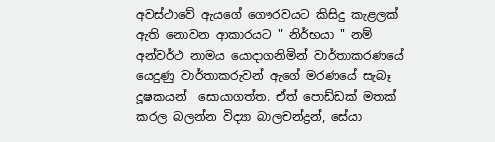අවස්ථාවේ ඇයගේ ගෞරවයට කිසිදු කැළලක් ඇති නොවන ආකාරයට " නිර්භයා " නම් අන්වර්ථ නාමය යොදාගනිමින් වාර්තාකරණයේ යෙදුණු වාර්තාකරුවන් ඇගේ මරණයේ සැබෑ දූෂකයන්  සොයාගත්ත. ඒත් පොඩ්ඩක් මතක් කරල බලන්න විද්‍යා බාලචන්ද්‍රන්, සේයා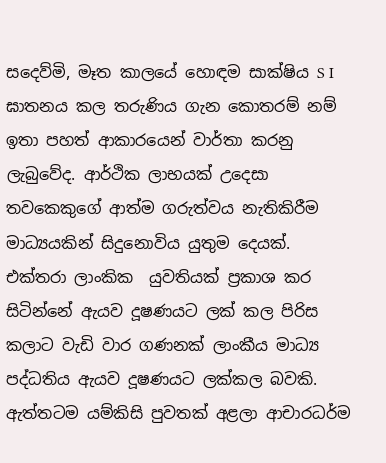සදෙව්මි, මෑත කාලයේ හොඳම සාක්ෂිය S I ඝාතනය කල තරුණිය ගැන කොතරම් නම් ඉතා පහත් ආකාරයෙන් වාර්තා කරනු ලැබුවේද. ආර්ථික ලාභයක් උදෙසා  තවකෙකුගේ ආත්ම ගරුත්වය නැතිකිරීම මාධ්‍යයකින් සිදුනොවිය යුතුම දෙයක්.  එක්තරා ලාංකික  යුවතියක් ප්‍රකාශ කර සිටින්නේ ඇයව දූෂණයට ලක් කල පිරිස කලාට වැඩි වාර ගණනක් ලාංකීය මාධ්‍ය පද්ධතිය ඇයව දූෂණයට ලක්කල බවකි. ඇත්තටම යම්කිසි පුවතක් අළලා ආචාරධර්ම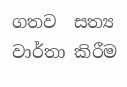ගතව  සත්‍ය වාර්තා කිරීම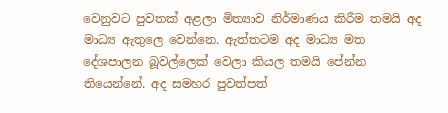වෙනුවට පුවතක් අළලා මිත්‍යාව නිර්මාණය කිරීම තමයි අද මාධ්‍ය ඇතුලෙ වෙන්නෙ. ඇත්තටම අද මාධ්‍ය මත දේශපාලන බූවල්ලෙක් වෙලා කියල තමයි පේන්න තියෙන්නේ. අද සමහර පුවත්පත්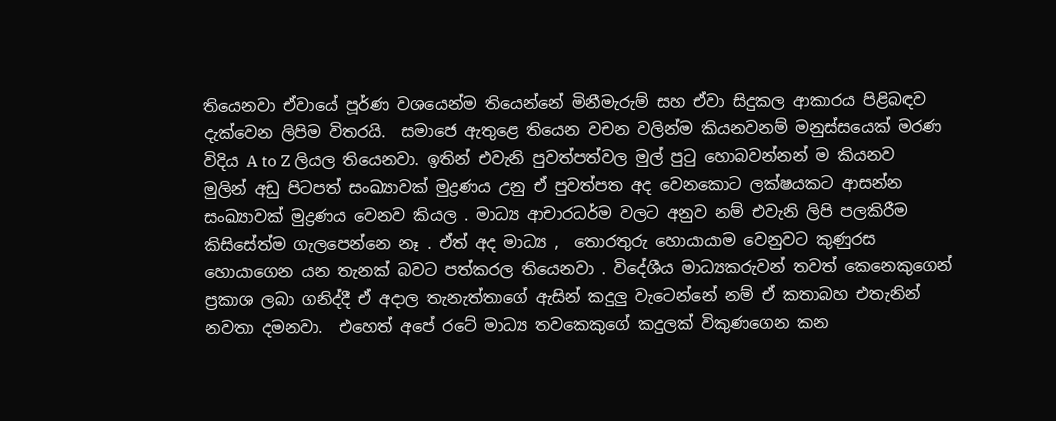තියෙනවා ඒවායේ පූර්ණ වශයෙන්ම තියෙන්නේ මිනීමැරුම් සහ ඒවා සිදුකල ආකාරය පිළිබඳව දැක්වෙන ලිපිම විතරයි.  සමාජෙ ඇතුළෙ තියෙන වචන වලින්ම කියනවනම් මනුස්සයෙක් මරණ විදිය A to Z ලියල තියෙනවා. ඉතින් එවැනි පුවත්පත්වල මුල් පුටු හොබවන්නන් ම කියනව මුලින් අඩු පිටපත් සංඛ්‍යාවක් මුද්‍රණය උනු ඒ පුවත්පත අද වෙනකොට ලක්ෂයකට ආසන්න සංඛ්‍යාවක් මුද්‍රණය වෙනව කියල . මාධ්‍ය ආචාරධර්ම වලට අනුව නම් එවැනි ලිපි පලකිරීම කිසිසේත්ම ගැලපෙන්නෙ නෑ . ඒත් අද මාධ්‍ය ,  තොරතුරු හොයායාම වෙනුවට කුණුරස හොයාගෙන යන තැනක් බවට පත්කරල තියෙනවා . විදේශීය මාධ්‍යකරුවන් තවත් කෙනෙකුගෙන් ප්‍රකාශ ලබා ගනිද්දී ඒ අදාල තැනැත්තාගේ ඇසින් කදුලු වැටෙන්නේ නම් ඒ කතාබහ එතැනින් නවතා දමනවා.  එහෙත් අපේ රටේ මාධ්‍ය තවකෙකුගේ කදුලක් විකුණගෙන කන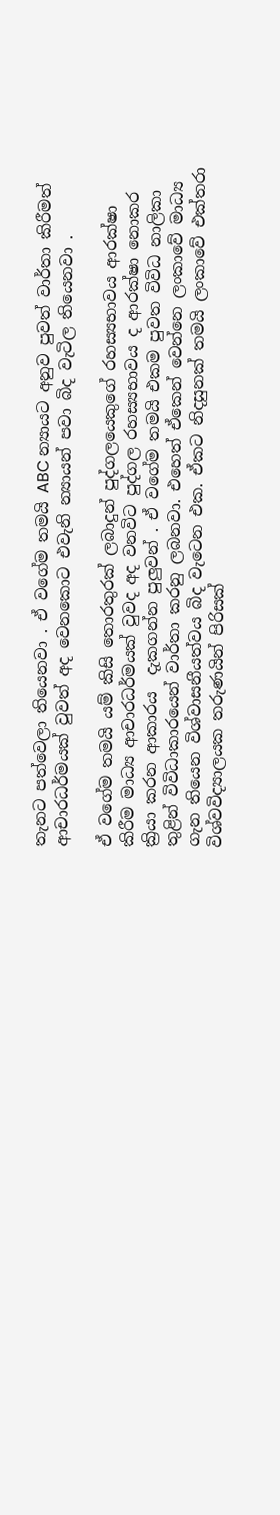තැනට පත්වෙලා තියෙනවා . ඒ වගේම තමයි ABC න්‍යායට අනුව පුවත් වාර්තා කිරීමත් ආචාරධර්මයක් වුවත් අද වෙනකොට එවැනි න්‍යායන් පවා බිද වැටිල තියෙනවා .

ඒ වගේම තමයි යම් කිසි තොරතුරක් ලබාදුන් පුද්ගලයෙකුගේ රහස්‍යභාවය ආරක්ෂා කිරීම මාධ්‍ය ආචාරධර්මයක් වුවද අද වනවිට පුද්ගල රහස්‍යභාවය ද ආරක්ෂා නොකර ක්‍රියා කරන ආකාරය  දැකගන්න පුලුවන් . ඒ වගේම තමයි එකම පුවත විවිධ නාලිකා තුළින් විවිධාකාරයෙන් වාර්තා කරනු ලබනවා. එහෙත් ඒකෙන් වෙන්නෙ ලංකාවේ මාධ්‍ය ගැන තියෙන විශ්වාසනීයත්වය බිද වැටෙන එක. ඒකට නිදසුනක් තමයි ලංකාවේ එක්තරා  විශ්වවිද්‍යාලයක තරුණයින් පිරිසක්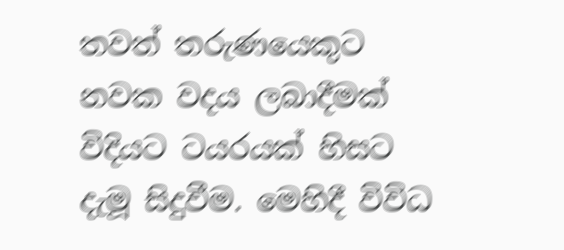තවත් තරුණයෙකුට නවක වදය ලබාදීමක් විදියට ටයරයක් හිසට දැමූ සිදුවීම. මෙහිදී විවිධ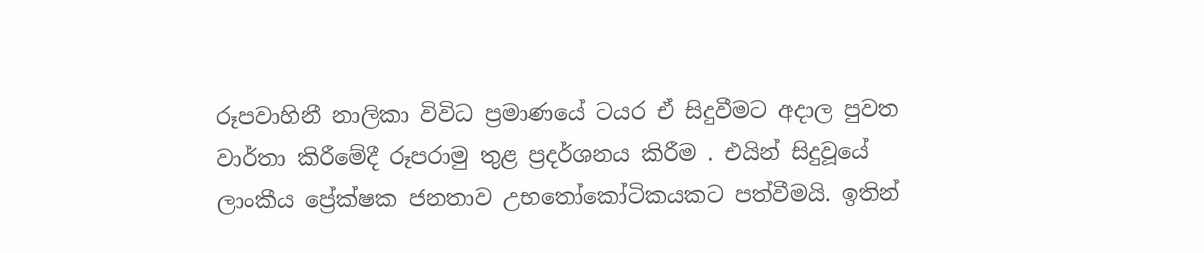රූපවාහිනී නාලිකා විවිධ ප්‍රමාණයේ ටයර ඒ සිදුවීමට අදාල පුවත වාර්තා කිරීමේදී රූපරාමු තුළ ප්‍රදර්ශනය කිරීම . එයින් සිදුවූයේ ලාංකීය ප්‍රේක්ෂක ජනතාව උභතෝකෝටිකයකට පත්වීමයි. ඉතින්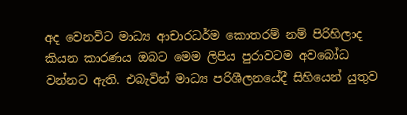අද වෙනවිට මාධ්‍ය ආචාරධර්ම කොතරම් නම් පිරිහිලාද කියන කාරණය ඔබට මෙම ලිපිය පුරාවටම අවබෝධ වන්නට ඇති. එබැවින් මාධ්‍ය පරිශීලනයේදී සිහියෙන් යුතුව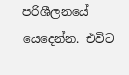පරිශීලනයේ යෙදෙන්න. එවිට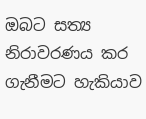ඔබට සත්‍ය නිරාවරණය කර ගැනීමට හැකියාව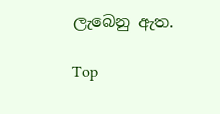ලැබෙනු ඇත.

Top